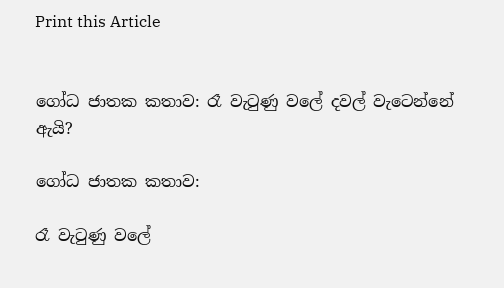Print this Article


ගෝධ ජාතක කතාව: රෑ වැටුණු වලේ දවල් වැටෙන්නේ ඇයි?

ගෝධ ජාතක කතාව:

රෑ වැටුණු වලේ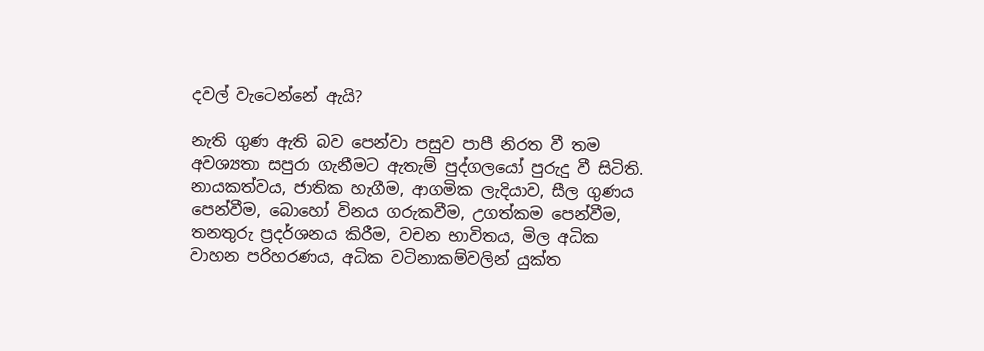දවල් වැටෙන්නේ ඇයි?

නැති ගුණ ඇති බව පෙන්වා පසුව පාපී නිරත වී තම අවශ්‍යතා සපුරා ගැනීමට ඇතැම් පුද්ගලයෝ පුරුදු වී සිටිති. නායකත්වය, ජාතික හැගීම, ආගමික ලැදියාව, සීල ගුණය පෙන්වීම, බොහෝ විනය ගරුකවීම, උගත්කම පෙන්වීම, තනතුරු ප්‍රදර්ශනය කිරීම, වචන භාවිතය, මිල අධික වාහන පරිහරණය, අධික වටිනාකම්වලින් යුක්ත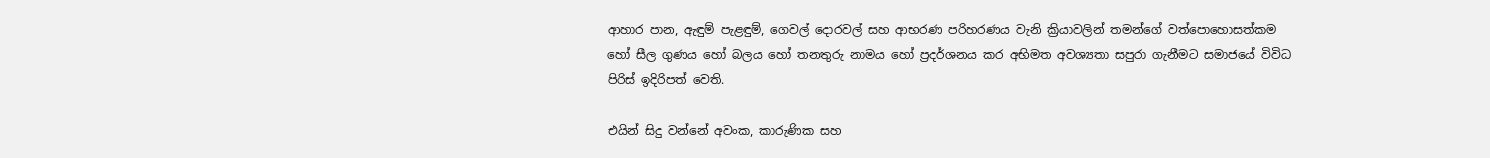ආහාර පාන, ඇඳුම් පැළඳුම්, ගෙවල් දොරවල් සහ ආභරණ පරිහරණය වැනි ක්‍රියාවලින් තමන්ගේ වත්පොහොසත්කම හෝ සීල ගුණය හෝ බලය හෝ තනතුරු නාමය හෝ ප්‍රදර්ශනය කර අභිමත අවශ්‍යතා සපුරා ගැනීමට සමාජයේ විවිධ පිරිස් ඉදිරිපත් වෙති.

එයින් සිදු වන්නේ අවංක, කාරුණික සහ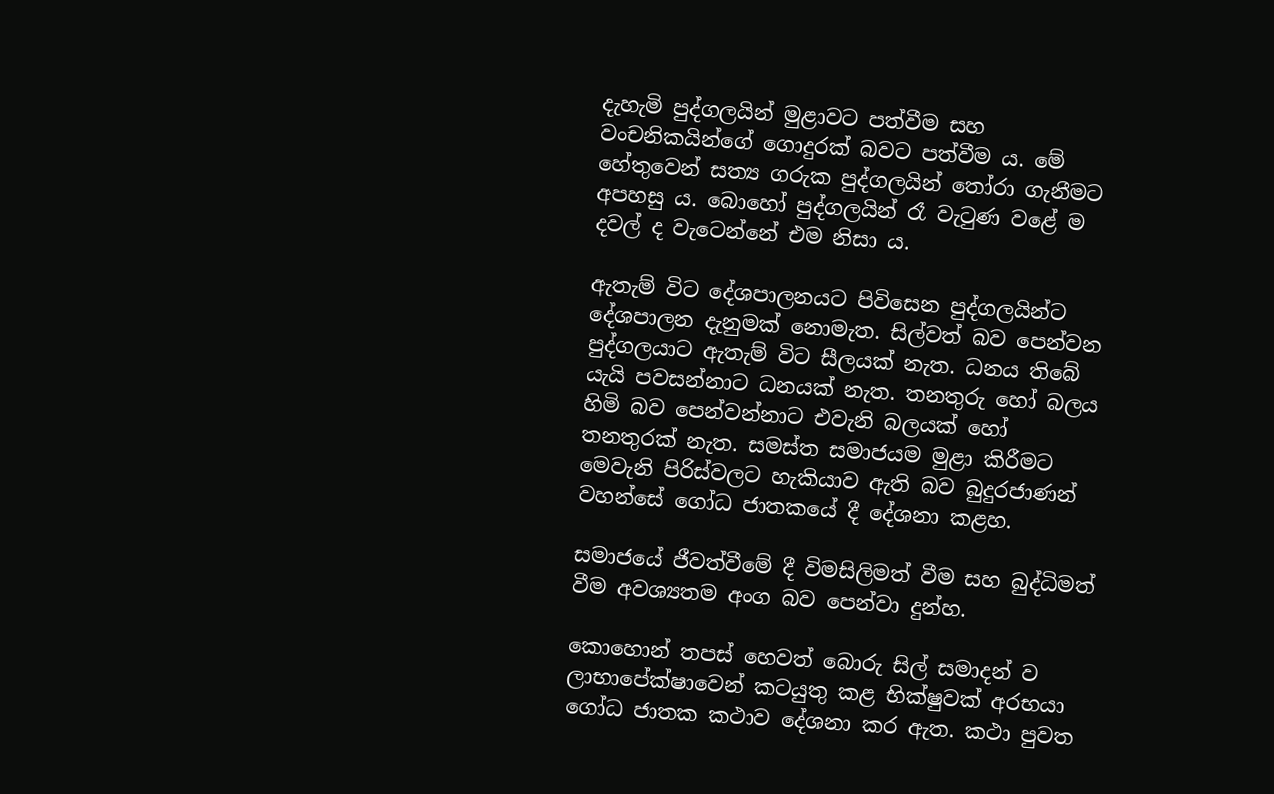දැහැමි පුද්ගලයින් මුළාවට පත්වීම සහ වංචනිකයින්ගේ ගොදුරක් බවට පත්වීම ය. මේ හේතුවෙන් සත්‍ය ගරුක පුද්ගලයින් තෝරා ගැනීමට අපහසු ය. බොහෝ පුද්ගලයින් රෑ වැටුණ වළේ ම දවල් ද වැටෙන්නේ එම නිසා ය.

ඇතැම් විට දේශපාලනයට පිවිසෙන පුද්ගලයින්ට දේශපාලන දැනුමක් නොමැත. සිල්වත් බව පෙන්වන පුද්ගලයාට ඇතැම් විට සීලයක් නැත. ධනය තිබේ යැයි පවසන්නාට ධනයක් නැත. තනතුරු හෝ බලය හිමි බව පෙන්වන්නාට එවැනි බලයක් හෝ තනතුරක් නැත. සමස්ත සමාජයම මුළා කිරීමට මෙවැනි පිරිස්වලට හැකියාව ඇති බව බුදුරජාණන් වහන්සේ ගෝධ ජාතකයේ දී දේශනා කළහ.

සමාජයේ ජීවත්වීමේ දී විමසිලිමත් වීම සහ බුද්ධිමත් වීම අවශ්‍යතම අංග බව පෙන්වා දුන්හ.

කොහොන් තපස් හෙවත් බොරු සිල් සමාදන් ව ලාභාපේක්ෂාවෙන් කටයුතු කළ භික්ෂුවක් අරභයා ගෝධ ජාතක කථාව දේශනා කර ඇත. කථා පුවත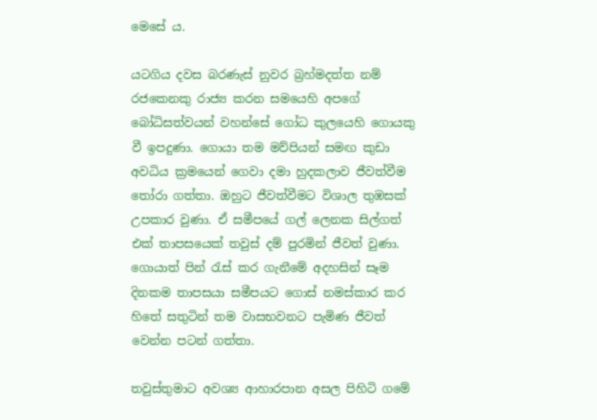මෙසේ ය.

යටගිය දවස බරණැස් නුවර බ්‍රහ්මදත්ත නම් රජකෙනකු රාජ්‍ය කරන සමයෙහි අපගේ බෝධිසත්වයන් වහන්සේ ගෝධ කුලයෙහි ගොයකු වී ඉපදුණා. ගොයා තම මව්පියන් සමඟ කුඩා අවධිය ක්‍රමයෙන් ගෙවා දමා හුදකලාව ජීවත්වීම තෝරා ගත්තා. ඔහුට ජීවත්වීමට විශාල තුඹසක් උපකාර වුණා. ඒ සමීපයේ ගල් ලෙනක සිල්ගත් එක් තාපසයෙක් තවුස් දම් පුරමින් ජීවත් වුණා. ගොයාත් පින් රැස් කර ගැනීමේ අදහසින් සෑම දිනකම තාපසයා සමීපයට ගොස් නමස්කාර කර හිතේ සතුටින් තම වාසභවනට පැමිණ ජීවත් වෙන්න පටන් ගත්තා.

තවුස්තුමාට අවශ්‍ය ආහාරපාන අසල පිහිටි ගමේ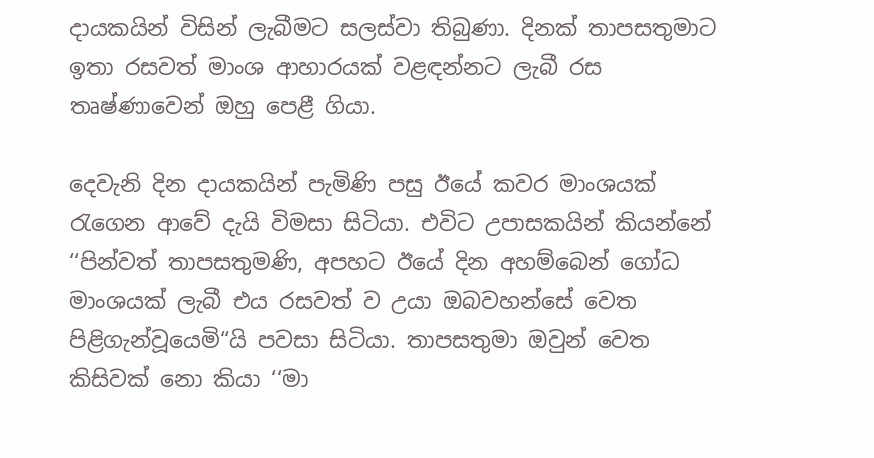දායකයින් විසින් ලැබීමට සලස්වා තිබුණා. දිනක් තාපසතුමාට ඉතා රසවත් මාංශ ආහාරයක් වළඳන්නට ලැබී රස තෘෂ්ණාවෙන් ඔහු පෙළී ගියා.

දෙවැනි දින දායකයින් පැමිණි පසු ඊයේ කවර මාංශයක් රැගෙන ආවේ දැයි විමසා සිටියා. එවිට උපාසකයින් කියන්නේ ‘‘පින්වත් තාපසතුමණි, අපහට ඊයේ දින අහම්බෙන් ගෝධ මාංශයක් ලැබී එය රසවත් ව උයා ඔබවහන්සේ වෙත පිළිගැන්වූයෙමි“යි පවසා සිටියා. තාපසතුමා ඔවුන් වෙත කිසිවක් නො කියා ‘‘මා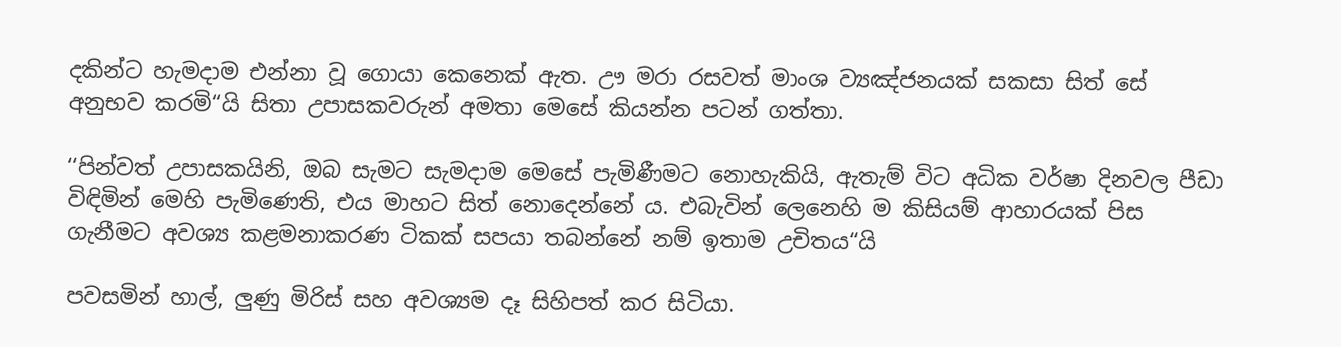දකින්ට හැමදාම එන්නා වූ ගොයා කෙනෙක් ඇත. ඌ මරා රසවත් මාංශ ව්‍යඤ්ජනයක් සකසා සිත් සේ අනුභව කරමි“යි සිතා උපාසකවරුන් අමතා මෙසේ කියන්න පටන් ගත්තා.

‘‘පින්වත් උපාසකයිනි, ඔබ සැමට සැමදාම මෙසේ පැමිණීමට නොහැකියි, ඇතැම් විට අධික වර්ෂා දිනවල පීඩා විඳිමින් මෙහි පැමිණෙති, එය මාහට සිත් නොදෙන්නේ ය. එබැවින් ලෙනෙහි ම කිසියම් ආහාරයක් පිස ගැනීමට අවශ්‍ය කළමනාකරණ ටිකක් සපයා තබන්නේ නම් ඉතාම උචිතය“යි

පවසමින් හාල්, ලුණු මිරිස් සහ අවශ්‍යම දෑ සිහිපත් කර සිටියා.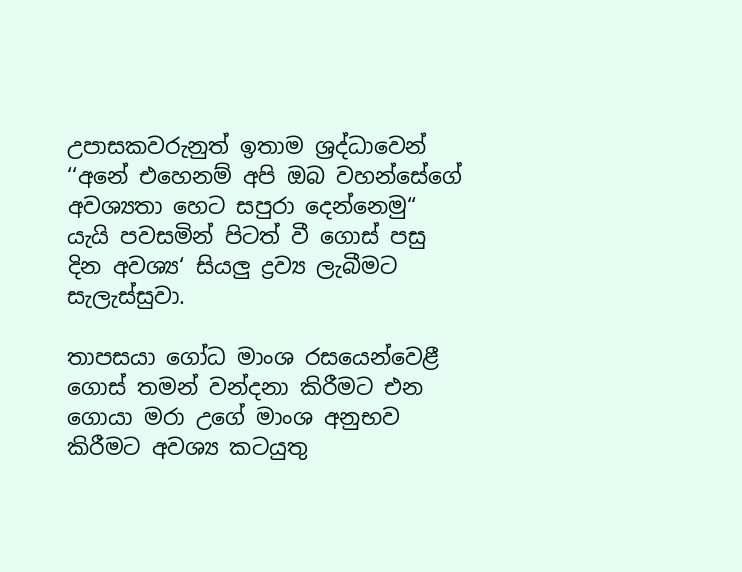උපාසකවරුනුත් ඉතාම ශ්‍රද්ධාවෙන් ‘‘අනේ එහෙනම් අපි ඔබ වහන්සේගේ අවශ්‍යතා හෙට සපුරා දෙන්නෙමු“ යැයි පවසමින් පිටත් වී ගොස් පසු දින අවශ්‍ය‘ සියලු ද්‍රව්‍ය ලැබීමට සැලැස්සුවා.

තාපසයා ගෝධ මාංශ රසයෙන්වෙළී ගොස් තමන් වන්දනා කිරීමට එන ගොයා මරා උගේ මාංශ අනුභව කිරීමට අවශ්‍ය කටයුතු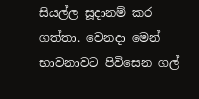සියල්ල සූදානම් කර ගත්තා. වෙනදා මෙන් භාවනාවට පිවිසෙන ගල්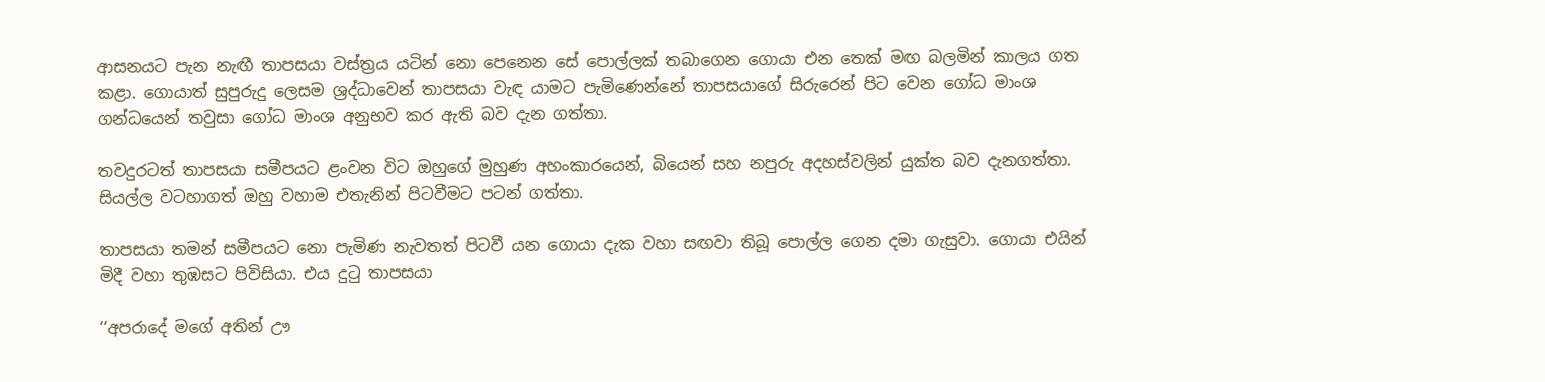ආසනයට පැන නැඟී තාපසයා වස්ත්‍රය යටින් නො පෙනෙන සේ පොල්ලක් තබාගෙන ගොයා එන තෙක් මඟ බලමින් කාලය ගත කළා. ගොයාත් සුපුරුදු ලෙසම ශ්‍රද්ධාවෙන් තාපසයා වැඳ යාමට පැමිණෙන්නේ තාපසයාගේ සිරුරෙන් පිට වෙන ගෝධ මාංශ ගන්ධයෙන් තවුසා ගෝධ මාංශ අනුභව කර ඇති බව දැන ගත්තා.

තවදුරටත් තාපසයා සමීපයට ළංවන විට ඔහුගේ මුහුණ අහංකාරයෙන්, බියෙන් සහ නපුරු අදහස්වලින් යුක්ත බව දැනගත්තා. සියල්ල වටහාගත් ඔහු වහාම එතැනින් පිටවීමට පටන් ගත්තා.

තාපසයා තමන් සමීපයට නො පැමිණ නැවතත් පිටවී යන ගොයා දැක වහා සඟවා තිබූ පොල්ල ගෙන දමා ගැසුවා. ගොයා එයින් මිදී වහා තුඹසට පිවිසියා. එය දුටු තාපසයා

‘‘අපරාදේ මගේ අතින් ඌ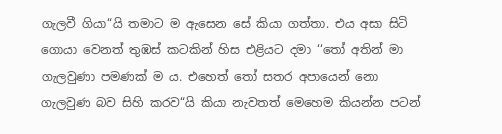ගැලවී ගියා“යි තමාට ම ඇසෙන සේ කියා ගත්තා. එය අසා සිටි ගොයා වෙනත් තුඹස් කටකින් හිස එළියට දමා ‘‘තෝ අතින් මා ගැලවුණා පමණක් ම ය. එහෙත් තෝ සතර අපායෙන් නො ගැලවුණ බව සිහි කරව“යි කියා නැවතත් මෙහෙම කියන්න පටන්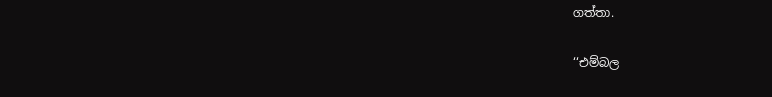ගත්තා.

‘‘එම්බල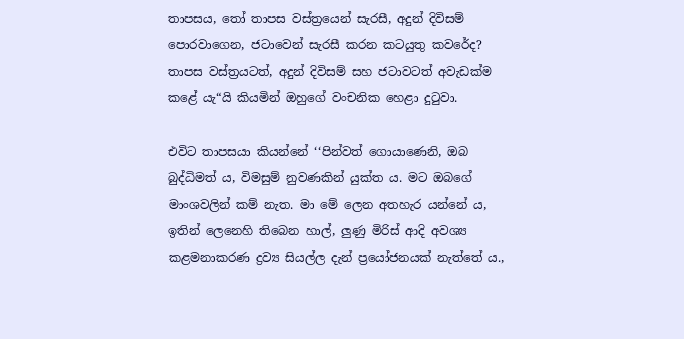තාපසය, තෝ තාපස වස්ත්‍රයෙන් සැරසී, අදුන් දිවිසම් පොරවාගෙන, ජටාවෙන් සැරසී කරන කටයුතු කවරේද? තාපස වස්ත්‍රයටත්, අදුන් දිවිසම් සහ ජටාවටත් අවැඩක්ම කළේ යැ“යි කියමින් ඔහුගේ වංචනික හෙළා දුටුවා.

එවිට තාපසයා කියන්නේ ‘‘පින්වත් ගොයාණෙනි, ඔබ බුද්ධිමත් ය, විමසුම් නුවණකින් යුක්ත ය. මට ඔබගේ මාංශවලින් කම් නැත. මා මේ ලෙන අතහැර යන්නේ ය, ඉතින් ලෙනෙහි තිබෙන හාල්, ලුණු මිරිස් ආදි අවශ්‍ය කළමනාකරණ ද්‍රව්‍ය සියල්ල දැන් ප්‍රයෝජනයක් නැත්තේ ය.,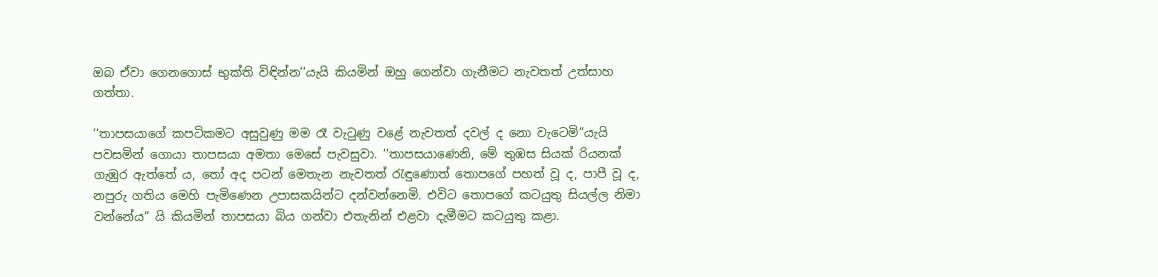ඔබ ඒවා ගෙනගොස් භුක්ති විඳින්න‘‘යැයි කියමින් ඔහු ගෙන්වා ගැනීමට නැවතත් උත්සාහ ගත්තා.

‘‘තාපසයාගේ කපටිකමට අසුවුණු මම රෑ වැටුණු වළේ නැවතත් දවල් ද නො වැටෙමි“යැයි පවසමින් ගොයා තාපසයා අමතා මෙසේ පැවසුවා. ‘‘තාපසයාණෙනි, මේ තුඹස සියක් රියනක් ගැඹුර ඇත්තේ ය, තෝ අද පටන් මෙතැන නැවතත් රැඳුණොත් තොපගේ පහත් වූ ද, පාපී වූ ද, නපුරු ගතිය මෙහි පැමිණෙන උපාසකයින්ට දන්වන්නෙමි. එවිට තොපගේ කටයුතු සියල්ල නිමා වන්නේය“ යි කියමින් තාපසයා බිය ගන්වා එතැනින් එළවා දැමීමට කටයුතු කළා.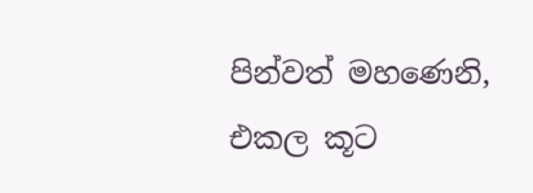පින්වත් මහණෙනි, එකල කූට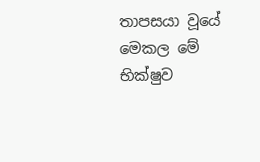තාපසයා වූයේ මෙකල මේ භික්ෂුව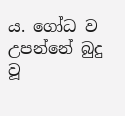ය. ගෝධ ව උපන්නේ බුදු වූ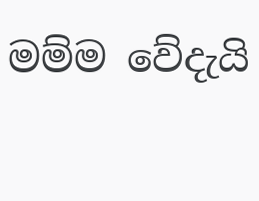මම්ම වේදැයි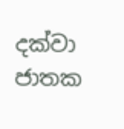දක්වා ජාතක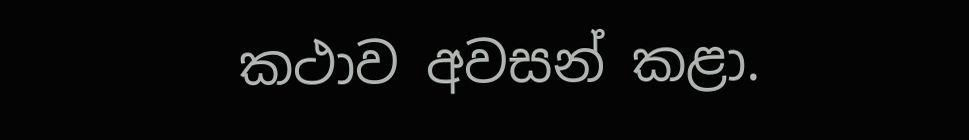කථාව අවසන් කළා.